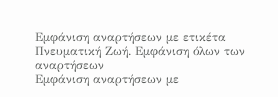Εμφάνιση αναρτήσεων με ετικέτα Πνευματική Ζωή. Εμφάνιση όλων των αναρτήσεων
Εμφάνιση αναρτήσεων με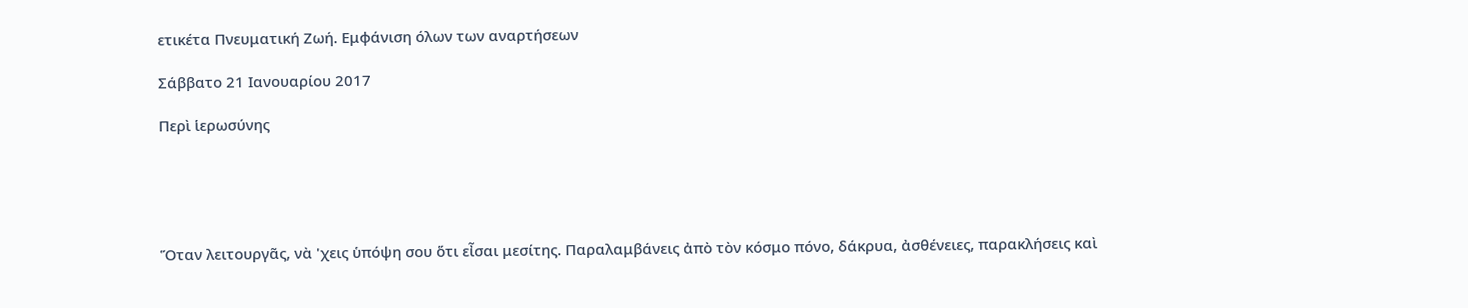ετικέτα Πνευματική Ζωή. Εμφάνιση όλων των αναρτήσεων

Σάββατο 21 Ιανουαρίου 2017

Περὶ ἱερωσύνης





Ὅταν λειτουργᾶς, νὰ 'χεις ὑπόψη σου ὅτι εἶσαι μεσίτης. Παραλαμβάνεις ἀπὸ τὸν κόσμο πόνο, δάκρυα, ἀσθένειες, παρακλήσεις καὶ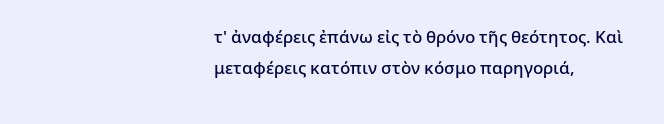τ' ἀναφέρεις ἐπάνω εἰς τὸ θρόνο τῆς θεότητος. Καὶ μεταφέρεις κατόπιν στὸν κόσμο παρηγοριά,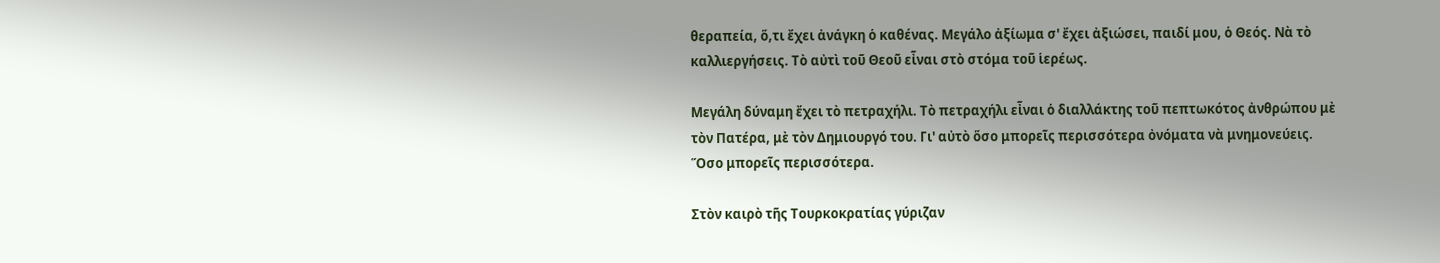θεραπεία, ὅ,τι ἔχει ἀνάγκη ὁ καθένας. Μεγάλο ἀξίωμα σ' ἔχει ἀξιώσει, παιδί μου, ὁ Θεός. Νὰ τὸ καλλιεργήσεις. Τὸ αὐτὶ τοῦ Θεοῦ εἶναι στὸ στόμα τοῦ ἱερέως.

Μεγάλη δύναμη ἔχει τὸ πετραχήλι. Τὸ πετραχήλι εἶναι ὁ διαλλάκτης τοῦ πεπτωκότος ἀνθρώπου μὲ τὸν Πατέρα, μὲ τὸν Δημιουργό του. Γι' αὐτὸ ὅσο μπορεῖς περισσότερα ὀνόματα νὰ μνημονεύεις. Ὅσο μπορεῖς περισσότερα.

Στὸν καιρὸ τῆς Τουρκοκρατίας γύριζαν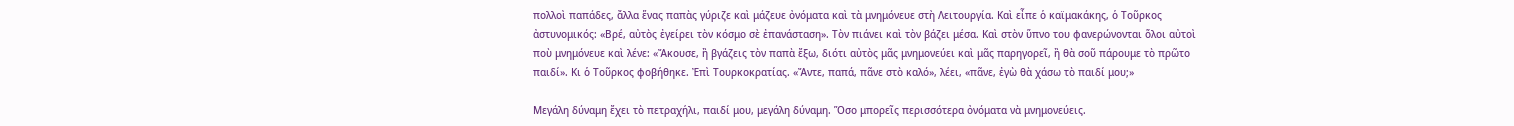πολλοὶ παπάδες, ἄλλα ἕνας παπὰς γύριζε καὶ μάζευε ὀνόματα καὶ τὰ μνημόνευε στὴ Λειτουργία. Καὶ εἶπε ὁ καϊμακάκης, ὁ Τοῦρκος ἀστυνομικός: «Βρέ, αὐτὸς ἐγείρει τὸν κόσμο σὲ ἐπανάσταση». Τὸν πιάνει καὶ τὸν βάζει μέσα. Καὶ στὸν ὕπνο του φανερώνονται ὅλοι αὐτοὶ ποὺ μνημόνευε καὶ λένε: «Ἄκουσε, ἢ βγάζεις τὸν παπὰ ἔξω, διότι αὐτὸς μᾶς μνημονεύει καὶ μᾶς παρηγορεῖ, ἢ θὰ σοῦ πάρουμε τὸ πρῶτο παιδί». Κι ὁ Τοῦρκος φοβήθηκε. Ἐπὶ Τουρκοκρατίας. «Ἄντε, παπά, πᾶνε στὸ καλό», λέει, «πᾶνε, ἐγὼ θὰ χάσω τὸ παιδί μου;»

Μεγάλη δύναμη ἔχει τὸ πετραχήλι, παιδί μου, μεγάλη δύναμη. Ὅσο μπορεῖς περισσότερα ὀνόματα νὰ μνημονεύεις.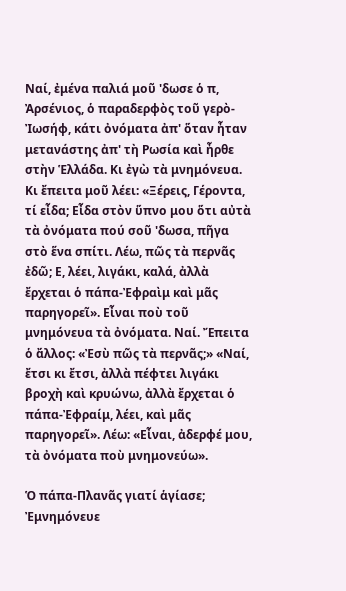Ναί, ἐμένα παλιά μοῦ 'δωσε ὁ π, Ἀρσένιος, ὁ παραδερφὸς τοῦ γερὸ-Ἰωσήφ, κάτι ὀνόματα ἀπ' ὅταν ἦταν μετανάστης ἀπ' τὴ Ρωσία καὶ ἦρθε στὴν Ἑλλάδα. Κι ἐγὼ τὰ μνημόνευα. Κι ἔπειτα μοῦ λέει: «Ξέρεις, Γέροντα, τί εἶδα; Εἶδα στὸν ὕπνο μου ὅτι αὐτὰ τὰ ὀνόματα πού σοῦ 'δωσα, πῆγα στὸ ἕνα σπίτι. Λέω, πῶς τὰ περνᾶς ἐδῶ; Ε, λέει, λιγάκι, καλά, ἀλλὰ ἔρχεται ὁ πάπα-Ἐφραὶμ καὶ μᾶς παρηγορεῖ». Εἶναι ποὺ τοῦ μνημόνευα τὰ ὀνόματα. Ναί. Ἔπειτα ὁ ἄλλος: «Ἐσὺ πῶς τὰ περνᾶς;» «Ναί, ἔτσι κι ἔτσι, ἀλλὰ πέφτει λιγάκι βροχὴ καὶ κρυώνω, ἀλλὰ ἔρχεται ὁ πάπα-Ἐφραίμ, λέει, καὶ μᾶς παρηγορεῖ». Λέω: «Εἶναι, ἀδερφέ μου, τὰ ὀνόματα ποὺ μνημονεύω».

Ὁ πάπα-Πλανᾶς γιατί ἁγίασε; Ἐμνημόνευε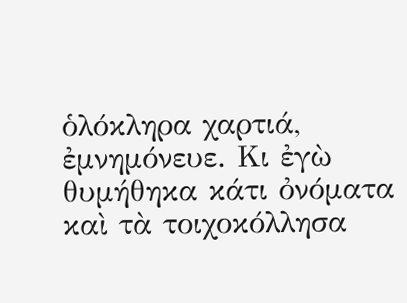ὁλόκληρα χαρτιά, ἐμνημόνευε. Κι ἐγὼ θυμήθηκα κάτι ὀνόματα καὶ τὰ τοιχοκόλλησα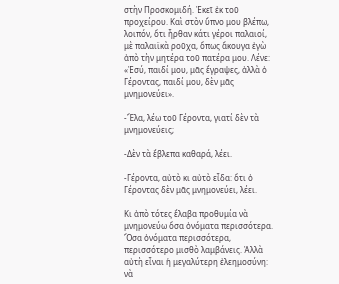στὴν Προσκομιδή. Ἐκεῖ ἐκ τοῦ προχείρου. Καὶ στὸν ὕπνο μου βλέπω, λοιπόν, ὅτι ἦρθαν κάτι γέροι παλαιοί, μὲ παλαιϊκὰ ροῦχα, ὅπως ἄκουγα ἐγὼ ἀπὸ τὴν μητέρα τοῦ πατέρα μου. Λένε: «Ἐσύ, παιδί μου, μᾶς ἔγραψες, ἀλλὰ ὁ Γέροντας, παιδί μου, δὲν μᾶς μνημονεύει».

-Ἔλα, λέω τοῦ Γέροντα, γιατί δὲν τὰ μνημονεύεις;

-Δὲν τὰ ἔβλεπα καθαρά, λέει.

-Γέροντα, αὐτὸ κι αὐτὸ εἶδα: ὅτι ὁ Γέροντας δὲν μᾶς μνημονεύει, λέει.

Κι ἀπὸ τότες ἔλαβα προθυμία νὰ μνημονεύω ὅσα ὀνόματα περισσότερα. Ὅσα ὀνόματα περισσότερα, περισσότερο μισθὸ λαμβάνεις. Ἀλλὰ αὐτὴ εἶναι ἡ μεγαλύτερη ἐλεημοσύνη: νὰ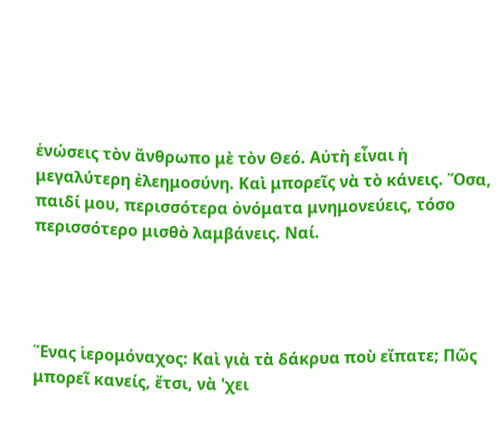ἑνώσεις τὸν ἄνθρωπο μὲ τὸν Θεό. Αὐτὴ εἶναι ἡ μεγαλύτερη ἐλεημοσύνη. Καὶ μπορεῖς νὰ τὸ κάνεις. Ὅσα, παιδί μου, περισσότερα ὀνόματα μνημονεύεις, τόσο περισσότερο μισθὸ λαμβάνεις. Ναί.




Ἕνας ἱερομόναχος: Καὶ γιὰ τὰ δάκρυα ποὺ εἴπατε; Πῶς μπορεῖ κανείς, ἔτσι, νὰ 'χει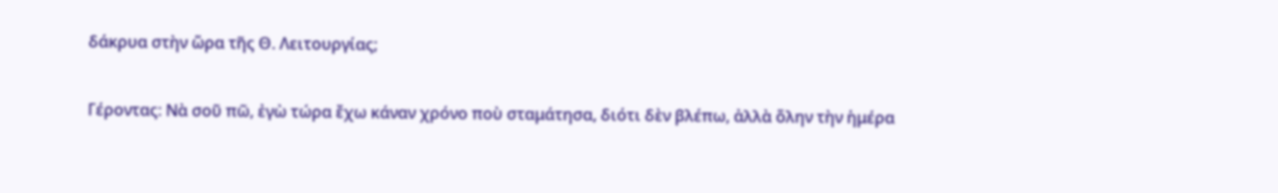δάκρυα στὴν ὥρα τῆς Θ. Λειτουργίας;

Γέροντας: Νὰ σοῦ πῶ, ἐγὼ τώρα ἔχω κάναν χρόνο ποὺ σταμάτησα, διότι δὲν βλέπω, ἀλλὰ ὅλην τὴν ἡμέρα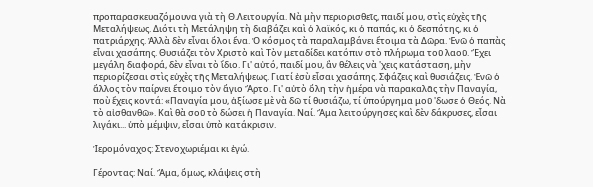προπαρασκευαζόμουνα γιὰ τὴ Θ.Λειτουργία. Νὰ μὴν περιορισθεῖς, παιδί μου, στὶς εὐχὲς τῆς Μεταλήψεως. Διότι τὴ Μετάληψη τὴ διαβάζει καὶ ὁ λαϊκός, κι ὁ παπάς, κι ὁ δεσπότης, κι ὁ πατριάρχης. Ἀλλὰ δὲν εἶναι ὅλοι ἕνα. Ὁ κόσμος τὰ παραλαμβάνει ἕτοιμα τὰ Δῶρα. Ἐνῶ ὁ παπὰς εἶναι χασάπης. Θυσιάζει τὸν Χριστὸ καὶ Τὸν μεταδίδει κατόπιν στὸ πλήρωμα τοῦ λαοῦ. Ἔχει μεγάλη διαφορά, δὲν εἶναι τὸ ἴδιο. Γι' αὐτό, παιδί μου, ἂν θέλεις νὰ 'χεις κατάσταση, μὴν περιορίζεσαι στὶς εὐχὲς τῆς Μεταλήψεως. Γιατί ἐσὺ εἶσαι χασάπης. Σφάζεις καὶ θυσιάζεις. Ἐνῶ ὁ ἄλλος τὸν παίρνει ἕτοιμο τὸν ἅγιο Ἄρτο. Γι' αὐτὸ ὅλη τὴν ἡμέρα νὰ παρακαλᾶς τὴν Παναγία, ποὺ ἔχεις κοντά: «Παναγία μου, ἀξίωσε μὲ νὰ δῶ τί θυσιάζω, τί ὑπούργημα μοῦ 'δωσε ὁ Θεός. Νὰ τὸ αἰσθανθῶ». Καὶ θὰ σοῦ τὸ δώσει ἡ Παναγία. Ναί. Ἅμα λειτούργησες καὶ δὲν δάκρυσες, εἶσαι λιγάκι... ὑπὸ μέμψιν, εἶσαι ὑπὸ κατάκρισιν.

Ἱερομόναχος: Στενοχωριέμαι κι ἐγώ.

Γέροντας: Ναί. Ἅμα, ὅμως, κλάψεις στὴ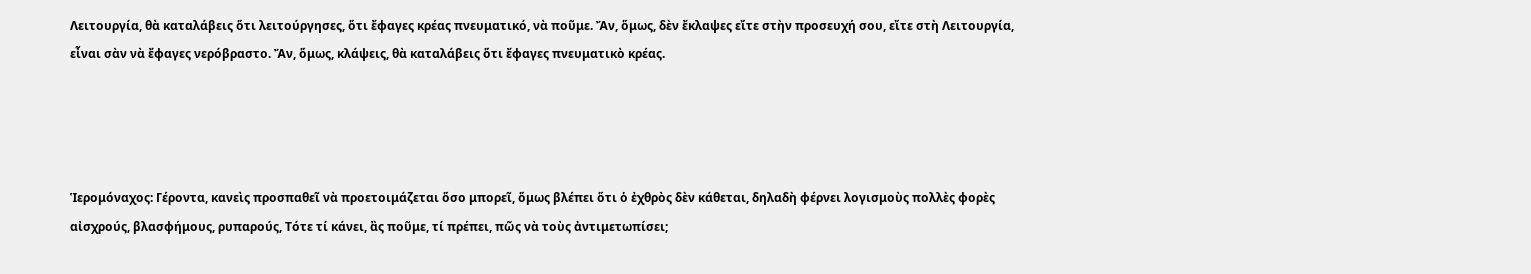Λειτουργία, θὰ καταλάβεις ὅτι λειτούργησες, ὅτι ἔφαγες κρέας πνευματικό, νὰ ποῦμε. Ἄν, ὅμως, δὲν ἔκλαψες εἴτε στὴν προσευχή σου, εἴτε στὴ Λειτουργία, εἶναι σὰν νὰ ἔφαγες νερόβραστο. Ἄν, ὅμως, κλάψεις, θὰ καταλάβεις ὅτι ἔφαγες πνευματικὸ κρέας.




Ἱερομόναχος: Γέροντα, κανεὶς προσπαθεῖ νὰ προετοιμάζεται ὅσο μπορεῖ, ὅμως βλέπει ὅτι ὁ ἐχθρὸς δὲν κάθεται, δηλαδὴ φέρνει λογισμοὺς πολλὲς φορὲς αἰσχρούς, βλασφήμους, ρυπαρούς, Τότε τί κάνει, ἂς ποῦμε, τί πρέπει, πῶς νὰ τοὺς ἀντιμετωπίσει;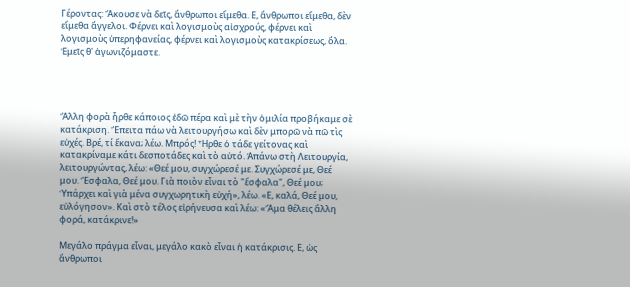Γέροντας: Ἄκουσε νὰ δεῖς, ἄνθρωποι εἴμεθα. Ε, ἄνθρωποι εἴμεθα, δὲν εἴμεθα ἄγγελοι. Φέρνει καὶ λογισμοὺς αἰσχρούς, φέρνει καὶ λογισμοὺς ὑπερηφανείας, φέρνει καὶ λογισμοὺς κατακρίσεως, ὅλα. Ἐμεῖς θ' ἀγωνιζόμαστε.




Ἄλλη φορὰ ἦρθε κάποιος ἐδῶ πέρα καὶ μὲ τὴν ὁμιλία προβήκαμε σὲ κατάκριση. Ἔπειτα πάω νὰ λειτουργήσω καὶ δὲν μπορῶ νὰ πῶ τὶς εὐχές. Βρέ, τί ἔκανα; λέω. Μπρός! Ἦρθε ὁ τάδε γείτονας καὶ κατακρίναμε κάτι δεσποτάδες καὶ τὸ αὐτό. Ἀπάνω στὴ Λειτουργία, λειτουργώντας, λέω: «Θεέ μου, συγχώρεσέ με. Συγχώρεσέ με, Θεέ μου. Ἔσφαλα, Θεέ μου. Γιὰ ποιὸν εἶναι τὸ "ἔσφαλα", Θεέ μου; Ὑπάρχει καὶ γιὰ μένα συγχωρητικὴ εὐχή», λέω. «Ε, καλά, Θεέ μου, εὐλόγησον». Καὶ στὸ τέλος εἰρήνευσα καὶ λέω: «Ἅμα θέλεις ἄλλη φορά, κατάκρινε!»

Μεγάλο πράγμα εἶναι, μεγάλο κακὸ εἶναι ἡ κατάκρισις. Ε, ὡς ἄνθρωποι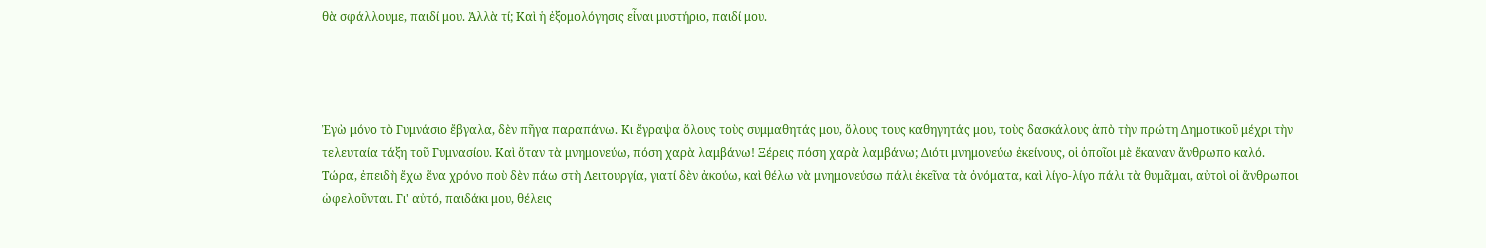θὰ σφάλλουμε, παιδί μου. Ἀλλὰ τί; Καὶ ἡ ἐξομολόγησις εἶναι μυστήριο, παιδί μου.




Ἐγὼ μόνο τὸ Γυμνάσιο ἔβγαλα, δὲν πῆγα παραπάνω. Κι ἔγραψα ὅλους τοὺς συμμαθητάς μου, ὅλους τους καθηγητάς μου, τοὺς δασκάλους ἀπὸ τὴν πρώτη Δημοτικοῦ μέχρι τὴν τελευταία τάξη τοῦ Γυμνασίου. Καὶ ὅταν τὰ μνημονεύω, πόση χαρὰ λαμβάνω! Ξέρεις πόση χαρὰ λαμβάνω; Διότι μνημονεύω ἐκείνους, οἱ ὁποῖοι μὲ ἔκαναν ἄνθρωπο καλό. Τώρα, ἐπειδὴ ἔχω ἕνα χρόνο ποὺ δὲν πάω στὴ Λειτουργία, γιατί δὲν ἀκούω, καὶ θέλω νὰ μνημονεύσω πάλι ἐκεῖνα τὰ ὀνόματα, καὶ λίγο-λίγο πάλι τὰ θυμᾶμαι, αὐτοὶ οἱ ἄνθρωποι ὠφελοῦνται. Γι' αὐτό, παιδάκι μου, θέλεις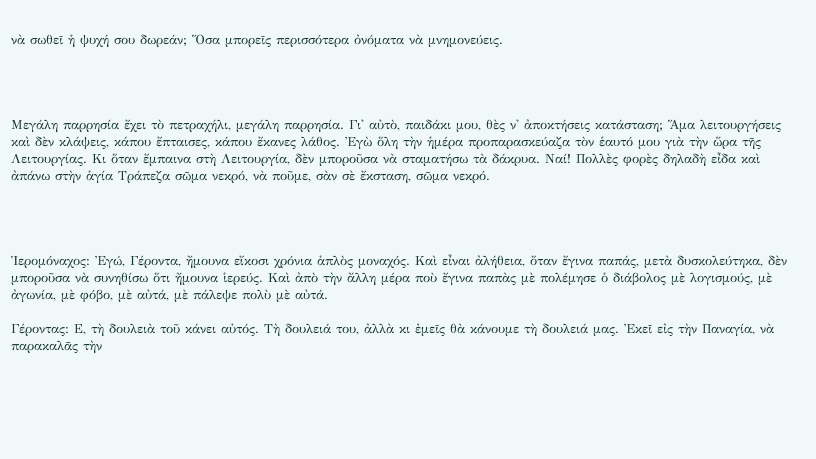νὰ σωθεῖ ἡ ψυχή σου δωρεάν; Ὅσα μπορεῖς περισσότερα ὀνόματα νὰ μνημονεύεις.




Μεγάλη παρρησία ἔχει τὸ πετραχήλι, μεγάλη παρρησία. Γι' αὐτὸ, παιδάκι μου, θὲς ν' ἀποκτήσεις κατάσταση; Ἅμα λειτουργήσεις καὶ δὲν κλάψεις, κάπου ἔπταισες, κάπου ἔκανες λάθος. Ἐγὼ ὅλη τὴν ἡμέρα προπαρασκεύαζα τὸν ἑαυτό μου γιὰ τὴν ὥρα τῆς Λειτουργίας. Κι ὅταν ἔμπαινα στὴ Λειτουργία, δὲν μποροῦσα νὰ σταματήσω τὰ δάκρυα. Ναί! Πολλὲς φορὲς δηλαδὴ εἶδα καὶ ἀπάνω στὴν ἁγία Τράπεζα σῶμα νεκρό, νὰ ποῦμε, σὰν σὲ ἔκσταση, σῶμα νεκρό.




Ἱερομόναχος: Ἐγώ, Γέροντα, ἤμουνα εἴκοσι χρόνια ἁπλὸς μοναχός. Καὶ εἶναι ἀλήθεια, ὅταν ἔγινα παπάς, μετὰ δυσκολεύτηκα, δὲν μποροῦσα νὰ συνηθίσω ὅτι ἤμουνα ἱερεύς. Καὶ ἀπὸ τὴν ἄλλη μέρα ποὺ ἔγινα παπὰς μὲ πολέμησε ὁ διάβολος μὲ λογισμούς, μὲ ἀγωνία, μὲ φόβο, μὲ αὐτά, μὲ πάλεψε πολὺ μὲ αὐτά.

Γέροντας: Ε, τὴ δουλειὰ τοῦ κάνει αὐτός. Τὴ δουλειά του, ἀλλὰ κι ἐμεῖς θὰ κάνουμε τὴ δουλειά μας. Ἐκεῖ εἰς τὴν Παναγία, νὰ παρακαλᾶς τὴν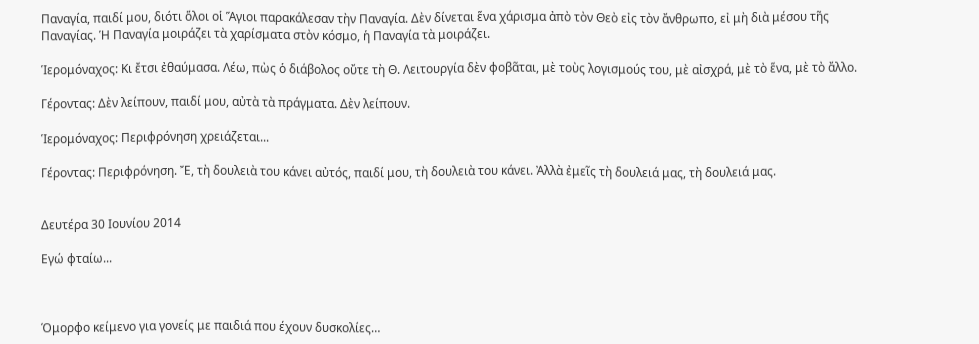Παναγία, παιδί μου, διότι ὅλοι οἱ Ἅγιοι παρακάλεσαν τὴν Παναγία. Δὲν δίνεται ἕνα χάρισμα ἀπὸ τὸν Θεὸ εἰς τὸν ἄνθρωπο, εἰ μὴ διὰ μέσου τῆς Παναγίας. Ἡ Παναγία μοιράζει τὰ χαρίσματα στὸν κόσμο, ἡ Παναγία τὰ μοιράζει.

Ἱερομόναχος: Κι ἔτσι ἐθαύμασα. Λέω, πὼς ὁ διάβολος οὔτε τὴ Θ. Λειτουργία δὲν φοβᾶται, μὲ τοὺς λογισμούς του, μὲ αἰσχρά, μὲ τὸ ἕνα, μὲ τὸ ἄλλο.

Γέροντας: Δὲν λείπουν, παιδί μου, αὐτὰ τὰ πράγματα. Δὲν λείπουν.

Ἱερομόναχος: Περιφρόνηση χρειάζεται...

Γέροντας: Περιφρόνηση. Ἔ, τὴ δουλειὰ του κάνει αὐτός, παιδί μου, τὴ δουλειὰ του κάνει. Ἀλλὰ ἐμεῖς τὴ δουλειά μας, τὴ δουλειά μας.


Δευτέρα 30 Ιουνίου 2014

Εγώ φταίω...



Όμορφο κείμενο για γονείς με παιδιά που έχουν δυσκολίες…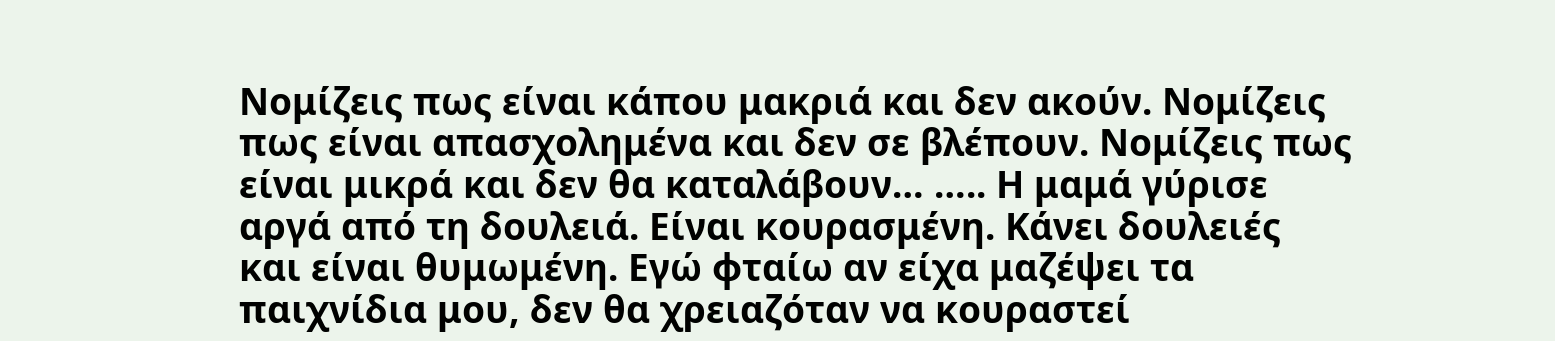Νομίζεις πως είναι κάπου μακριά και δεν ακούν. Νομίζεις πως είναι απασχολημένα και δεν σε βλέπουν. Νομίζεις πως είναι μικρά και δεν θα καταλάβουν… ….. Η μαμά γύρισε αργά από τη δουλειά. Είναι κουρασμένη. Κάνει δουλειές και είναι θυμωμένη. Εγώ φταίω αν είχα μαζέψει τα παιχνίδια μου, δεν θα χρειαζόταν να κουραστεί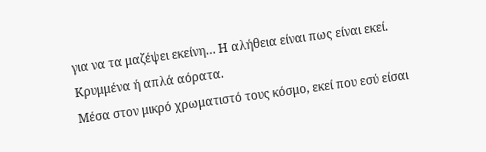για να τα μαζέψει εκείνη… Η αλήθεια είναι πως είναι εκεί. Κρυμμένα ή απλά αόρατα.
Μέσα στον μικρό χρωματιστό τους κόσμο, εκεί που εσύ είσαι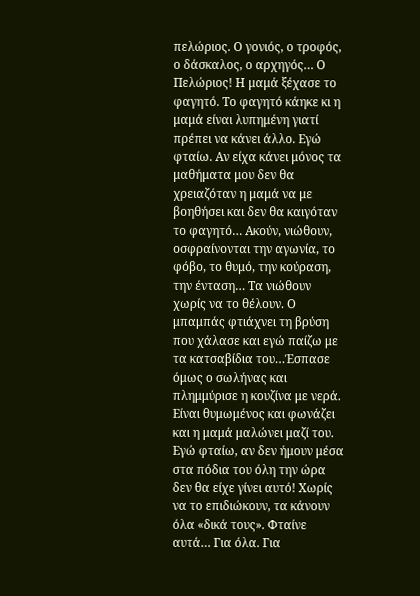πελώριος. Ο γονιός, ο τροφός, ο δάσκαλος, ο αρχηγός… Ο Πελώριος! Η μαμά ξέχασε το φαγητό. Το φαγητό κάηκε κι η μαμά είναι λυπημένη γιατί πρέπει να κάνει άλλο. Εγώ φταίω. Αν είχα κάνει μόνος τα μαθήματα μου δεν θα χρειαζόταν η μαμά να με βοηθήσει και δεν θα καιγόταν το φαγητό… Ακούν, νιώθουν, οσφραίνονται την αγωνία, το φόβο, το θυμό, την κούραση, την ένταση… Τα νιώθουν χωρίς να το θέλουν. Ο μπαμπάς φτιάχνει τη βρύση που χάλασε και εγώ παίζω με τα κατσαβίδια του…Έσπασε όμως ο σωλήνας και πλημμύρισε η κουζίνα με νερά. Είναι θυμωμένος και φωνάζει και η μαμά μαλώνει μαζί του. Εγώ φταίω, αν δεν ήμουν μέσα στα πόδια του όλη την ώρα δεν θα είχε γίνει αυτό! Χωρίς να το επιδιώκουν, τα κάνουν όλα «δικά τους». Φταίνε αυτά… Για όλα. Για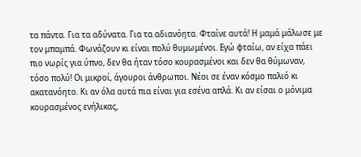τα πάντα. Για τα αδύνατα. Για τα αδιανόητα. Φταίνε αυτά! Η μαμά μάλωσε με τον μπαμπά. Φωνάζουν κι είναι πολύ θυμωμένοι. Εγώ φταίω, αν είχα πάει πιο νωρίς για ύπνο, δεν θα ήταν τόσο κουρασμένοι και δεν θα θύμωναν, τόσο πολύ! Οι μικροί, άγουροι άνθρωποι. Νέοι σε έναν κόσμο παλιό κι ακατανόητο. Κι αν όλα αυτά πια είναι για εσένα απλά. Κι αν είσαι ο μόνιμα κουρασμένος ενήλικας,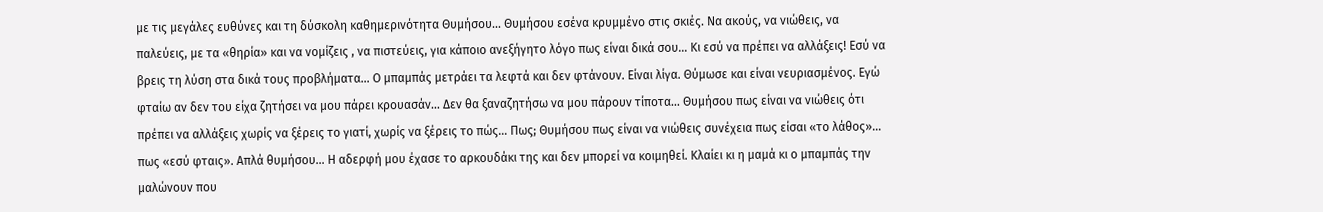με τις μεγάλες ευθύνες και τη δύσκολη καθημερινότητα Θυμήσου… Θυμήσου εσένα κρυμμένο στις σκιές. Να ακούς, να νιώθεις, να παλεύεις, με τα «θηρία» και να νομίζεις , να πιστεύεις, για κάποιο ανεξήγητο λόγο πως είναι δικά σου… Κι εσύ να πρέπει να αλλάξεις! Εσύ να βρεις τη λύση στα δικά τους προβλήματα… Ο μπαμπάς μετράει τα λεφτά και δεν φτάνουν. Είναι λίγα. Θύμωσε και είναι νευριασμένος. Εγώ φταίω αν δεν του είχα ζητήσει να μου πάρει κρουασάν… Δεν θα ξαναζητήσω να μου πάρουν τίποτα… Θυμήσου πως είναι να νιώθεις ότι πρέπει να αλλάξεις χωρίς να ξέρεις το γιατί, χωρίς να ξέρεις το πώς… Πως; Θυμήσου πως είναι να νιώθεις συνέχεια πως είσαι «το λάθος»… πως «εσύ φταις». Απλά θυμήσου… Η αδερφή μου έχασε το αρκουδάκι της και δεν μπορεί να κοιμηθεί. Κλαίει κι η μαμά κι ο μπαμπάς την μαλώνουν που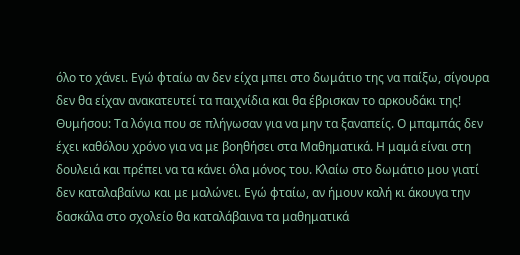όλο το χάνει. Εγώ φταίω αν δεν είχα μπει στο δωμάτιο της να παίξω, σίγουρα δεν θα είχαν ανακατευτεί τα παιχνίδια και θα έβρισκαν το αρκουδάκι της! Θυμήσου: Τα λόγια που σε πλήγωσαν για να μην τα ξαναπείς. Ο μπαμπάς δεν έχει καθόλου χρόνο για να με βοηθήσει στα Μαθηματικά. Η μαμά είναι στη δουλειά και πρέπει να τα κάνει όλα μόνος του. Κλαίω στο δωμάτιο μου γιατί δεν καταλαβαίνω και με μαλώνει. Εγώ φταίω, αν ήμουν καλή κι άκουγα την δασκάλα στο σχολείο θα καταλάβαινα τα μαθηματικά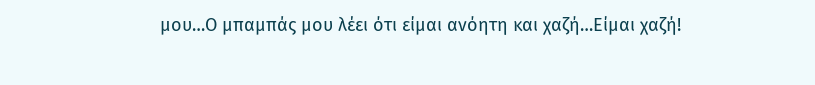μου…Ο μπαμπάς μου λέει ότι είμαι ανόητη και χαζή…Είμαι χαζή!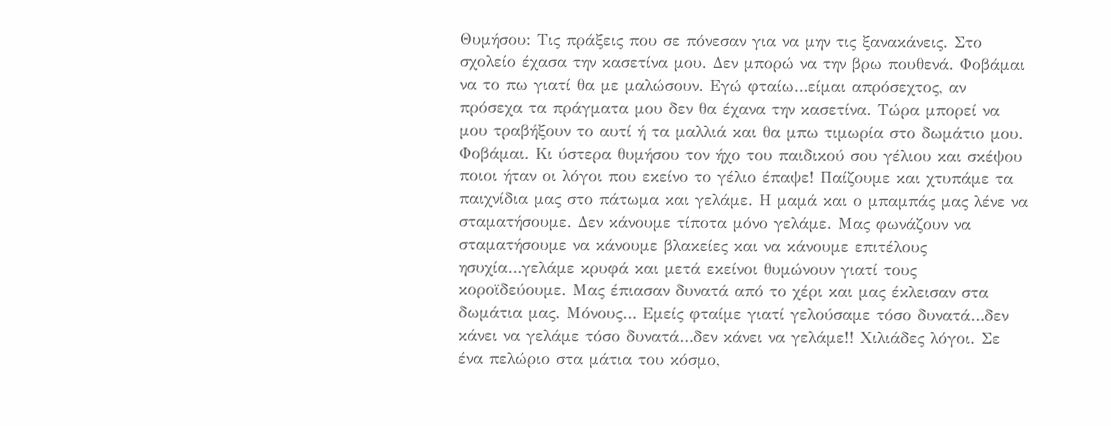Θυμήσου: Τις πράξεις που σε πόνεσαν για να μην τις ξανακάνεις. Στο σχολείο έχασα την κασετίνα μου. Δεν μπορώ να την βρω πουθενά. Φοβάμαι να το πω γιατί θα με μαλώσουν. Εγώ φταίω…είμαι απρόσεχτος, αν πρόσεχα τα πράγματα μου δεν θα έχανα την κασετίνα. Τώρα μπορεί να μου τραβήξουν το αυτί ή τα μαλλιά και θα μπω τιμωρία στο δωμάτιο μου. Φοβάμαι. Κι ύστερα θυμήσου τον ήχο του παιδικού σου γέλιου και σκέψου ποιοι ήταν οι λόγοι που εκείνο το γέλιο έπαψε! Παίζουμε και χτυπάμε τα παιχνίδια μας στο πάτωμα και γελάμε. Η μαμά και ο μπαμπάς μας λένε να σταματήσουμε. Δεν κάνουμε τίποτα μόνο γελάμε. Μας φωνάζουν να σταματήσουμε να κάνουμε βλακείες και να κάνουμε επιτέλους ησυχία…γελάμε κρυφά και μετά εκείνοι θυμώνουν γιατί τους κοροϊδεύουμε. Μας έπιασαν δυνατά από το χέρι και μας έκλεισαν στα δωμάτια μας. Μόνους… Εμείς φταίμε γιατί γελούσαμε τόσο δυνατά…δεν κάνει να γελάμε τόσο δυνατά…δεν κάνει να γελάμε!! Χιλιάδες λόγοι. Σε ένα πελώριο στα μάτια του κόσμο,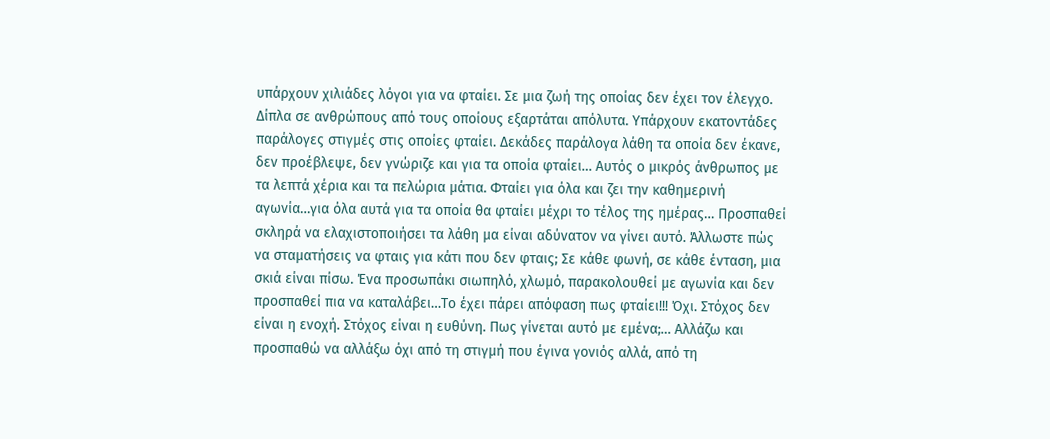υπάρχουν χιλιάδες λόγοι για να φταίει. Σε μια ζωή της οποίας δεν έχει τον έλεγχο. Δίπλα σε ανθρώπους από τους οποίους εξαρτάται απόλυτα. Υπάρχουν εκατοντάδες παράλογες στιγμές στις οποίες φταίει. Δεκάδες παράλογα λάθη τα οποία δεν έκανε, δεν προέβλεψε, δεν γνώριζε και για τα οποία φταίει… Αυτός ο μικρός άνθρωπος με τα λεπτά χέρια και τα πελώρια μάτια. Φταίει για όλα και ζει την καθημερινή αγωνία…για όλα αυτά για τα οποία θα φταίει μέχρι το τέλος της ημέρας… Προσπαθεί σκληρά να ελαχιστοποιήσει τα λάθη μα είναι αδύνατον να γίνει αυτό. Άλλωστε πώς να σταματήσεις να φταις για κάτι που δεν φταις; Σε κάθε φωνή, σε κάθε ένταση, μια σκιά είναι πίσω. Ένα προσωπάκι σιωπηλό, χλωμό, παρακολουθεί με αγωνία και δεν προσπαθεί πια να καταλάβει…Το έχει πάρει απόφαση πως φταίει!!! Όχι. Στόχος δεν είναι η ενοχή. Στόχος είναι η ευθύνη. Πως γίνεται αυτό με εμένα;… Αλλάζω και προσπαθώ να αλλάξω όχι από τη στιγμή που έγινα γονιός αλλά, από τη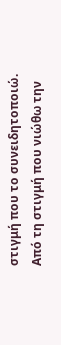στιγμή που το συνειδητοποιώ. Από τη στιγμή που νιώθω την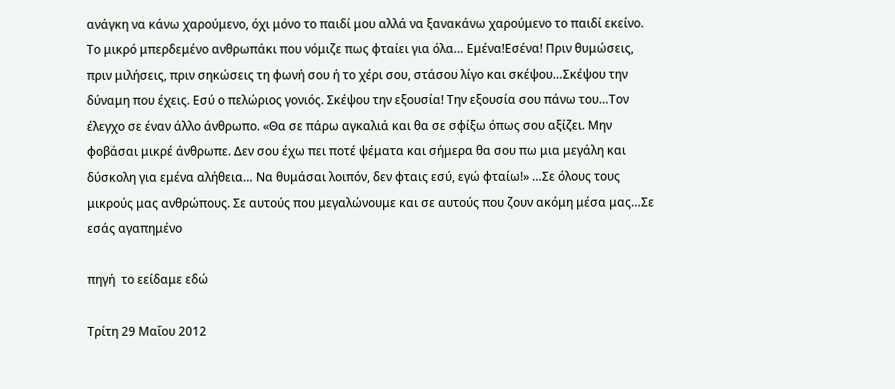ανάγκη να κάνω χαρούμενο, όχι μόνο το παιδί μου αλλά να ξανακάνω χαρούμενο το παιδί εκείνο. Το μικρό μπερδεμένο ανθρωπάκι που νόμιζε πως φταίει για όλα… Εμένα!Εσένα! Πριν θυμώσεις, πριν μιλήσεις, πριν σηκώσεις τη φωνή σου ή το χέρι σου, στάσου λίγο και σκέψου…Σκέψου την δύναμη που έχεις. Εσύ ο πελώριος γονιός. Σκέψου την εξουσία! Την εξουσία σου πάνω του…Τον έλεγχο σε έναν άλλο άνθρωπο. «Θα σε πάρω αγκαλιά και θα σε σφίξω όπως σου αξίζει. Μην φοβάσαι μικρέ άνθρωπε. Δεν σου έχω πει ποτέ ψέματα και σήμερα θα σου πω μια μεγάλη και δύσκολη για εμένα αλήθεια… Να θυμάσαι λοιπόν, δεν φταις εσύ, εγώ φταίω!» …Σε όλους τους μικρούς μας ανθρώπους. Σε αυτούς που μεγαλώνουμε και σε αυτούς που ζουν ακόμη μέσα μας…Σε εσάς αγαπημένο

πηγή  το εείδαμε εδώ

Τρίτη 29 Μαΐου 2012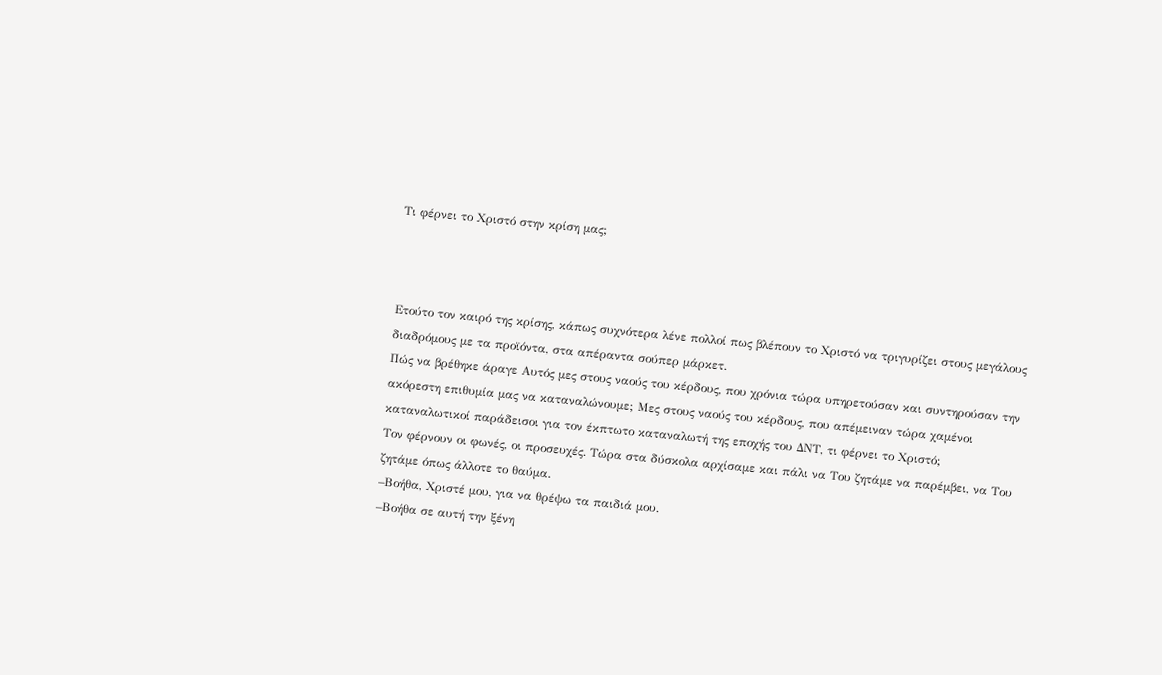Τι φέρνει το Χριστό στην κρίση μας;



Ετούτο τον καιρό της κρίσης, κάπως συχνότερα λένε πολλοί πως βλέπουν το Χριστό να τριγυρίζει στους μεγάλους διαδρόμους με τα προϊόντα, στα απέραντα σούπερ μάρκετ.
Πώς να βρέθηκε άραγε Αυτός μες στους ναούς του κέρδους, που χρόνια τώρα υπηρετούσαν και συντηρούσαν την ακόρεστη επιθυμία μας να καταναλώνουμε; Μες στους ναούς του κέρδους, που απέμειναν τώρα χαμένοι καταναλωτικοί παράδεισοι για τον έκπτωτο καταναλωτή της εποχής του ΔΝΤ, τι φέρνει το Χριστό;
Τον φέρνουν οι φωνές, οι προσευχές. Τώρα στα δύσκολα αρχίσαμε και πάλι να Του ζητάμε να παρέμβει, να Του ζητάμε όπως άλλοτε το θαύμα.
–Βοήθα, Χριστέ μου, για να θρέψω τα παιδιά μου.
–Βοήθα σε αυτή την ξένη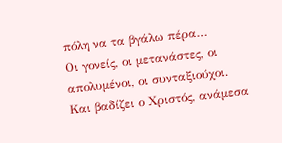πόλη να τα βγάλω πέρα…
Οι γονείς, οι μετανάστες, οι απολυμένοι, οι συνταξιούχοι.
Και βαδίζει ο Χριστός, ανάμεσα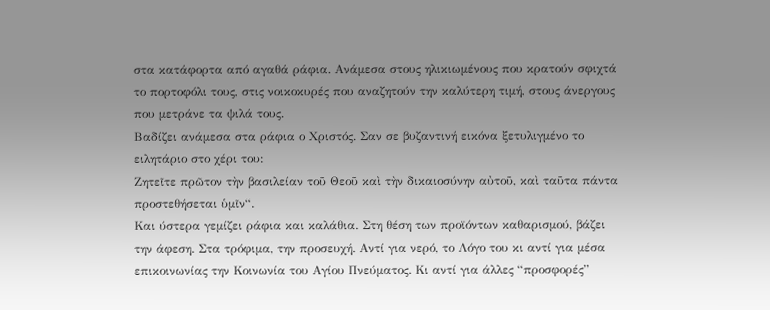στα κατάφορτα από αγαθά ράφια. Ανάμεσα στους ηλικιωμένους που κρατούν σφιχτά το πορτοφόλι τους, στις νοικοκυρές που αναζητούν την καλύτερη τιμή, στους άνεργους που μετράνε τα ψιλά τους.
Βαδίζει ανάμεσα στα ράφια ο Χριστός. Σαν σε βυζαντινή εικόνα ξετυλιγμένο το ειλητάριο στο χέρι του:
Ζητεῖτε πρῶτον τὴν βασιλείαν τοῦ Θεοῦ καὶ τὴν δικαιοσύνην αὐτοῦ, καὶ ταῦτα πάντα προστεθήσεται ὑμῖν“.
Και ύστερα γεμίζει ράφια και καλάθια. Στη θέση των προϊόντων καθαρισμού, βάζει την άφεση. Στα τρόφιμα, την προσευχή. Αντί για νερό, το Λόγο του κι αντί για μέσα επικοινωνίας την Κοινωνία του Αγίου Πνεύματος. Κι αντί για άλλες “προσφορές”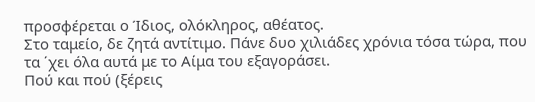προσφέρεται ο Ίδιος, ολόκληρος, αθέατος.
Στο ταμείο, δε ζητά αντίτιμο. Πάνε δυο χιλιάδες χρόνια τόσα τώρα, που τα ΄χει όλα αυτά με το Αίμα του εξαγοράσει.
Πού και πού (ξέρεις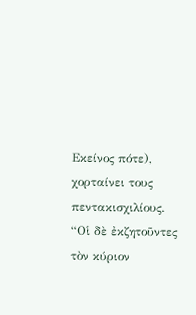Εκείνος πότε), χορταίνει τους πεντακισχιλίους. “Οἱ δὲ ἐκζητοῦντες τὸν κύριον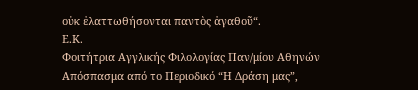οὐκ ἐλαττωθήσονται παντὸς ἀγαθοῦ“.
Ε.Κ.
Φοιτήτρια Αγγλικής Φιλολογίας Παν/μίου Αθηνών
Απόσπασμα από το Περιοδικό “Η Δράση μας”,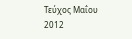Τεύχος Μαΐου 2012